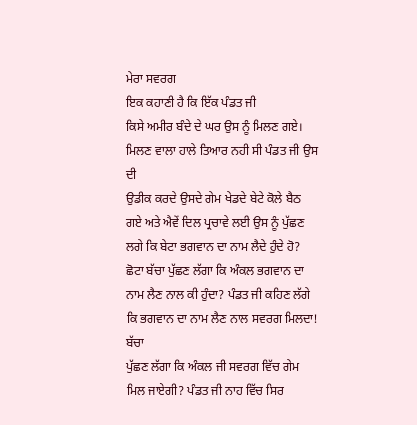ਮੇਰਾ ਸਵਰਗ
ਇਕ ਕਹਾਣੀ ਹੈ ਕਿ ਇੱਕ ਪੰਡਤ ਜੀ
ਕਿਸੇ ਅਮੀਰ ਬੰਦੇ ਦੇ ਘਰ ਉਸ ਨੂੰ ਮਿਲਣ ਗਏ। ਮਿਲਣ ਵਾਲਾ ਹਾਲੇ ਤਿਆਰ ਨਹੀ ਸੀ ਪੰਡਤ ਜੀ ਉਸ ਦੀ
ਉਡੀਕ ਕਰਦੇ ਉਸਦੇ ਗੇਮ ਖੇਡਦੇ ਬੇਟੇ ਕੋਲੇ ਬੈਠ ਗਏ ਅਤੇ ਐਵੇਂ ਦਿਲ ਪ੍ਰਚਾਵੇ ਲਈ ਉਸ ਨੂੰ ਪੁੱਛਣ
ਲਗੇ ਕਿ ਬੇਟਾ ਭਗਵਾਨ ਦਾ ਨਾਮ ਲੈਦੇ ਹੁੰਦੇ ਹੋ? ਛੋਟਾ ਬੱਚਾ ਪੁੱਛਣ ਲੱਗਾ ਕਿ ਅੰਕਲ ਭਗਵਾਨ ਦਾ
ਨਾਮ ਲੈਣ ਨਾਲ ਕੀ ਹੁੰਦਾ? ਪੰਡਤ ਜੀ ਕਹਿਣ ਲੱਗੇ ਕਿ ਭਗਵਾਨ ਦਾ ਨਾਮ ਲੈਣ ਨਾਲ ਸਵਰਗ ਮਿਲਦਾ! ਬੱਚਾ
ਪੁੱਛਣ ਲੱਗਾ ਕਿ ਅੰਕਲ ਜੀ ਸਵਰਗ ਵਿੱਚ ਗੇਮ ਮਿਲ ਜਾਏਗੀ? ਪੰਡਤ ਜੀ ਨਾਹ ਵਿੱਚ ਸਿਰ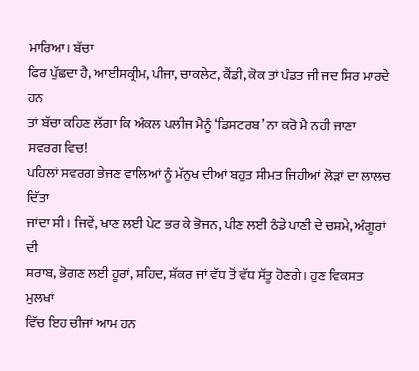ਮਾਰਿਆ। ਬੱਚਾ
ਫਿਰ ਪੁੱਛਦਾ ਹੈ, ਆਈਸਕ੍ਰੀਮ, ਪੀਜਾ, ਚਾਕਲੇਟ, ਕੈਂਡੀ, ਕੋਕ ਤਾਂ ਪੰਡਤ ਜੀ ਜਦ ਸਿਰ ਮਾਰਦੇ ਹਨ
ਤਾਂ ਬੱਚਾ ਕਹਿਣ ਲੱਗਾ ਕਿ ਅੰਕਲ ਪਲੀਜ ਮੈਨੂੰ ‘ਡਿਸਟਰਬ’ ਨਾ ਕਰੋ ਮੈ ਨਹੀ ਜਾਣਾ ਸਵਰਗ ਵਿਚ!
ਪਹਿਲਾਂ ਸਵਰਗ ਭੇਜਣ ਵਾਲਿਆਂ ਨੂੰ ਮੱਨੁਖ ਦੀਆਂ ਬਹੁਤ ਸੀਮਤ ਜਿਹੀਆਂ ਲੋੜਾਂ ਦਾ ਲਾਲਚ ਦਿੱਤਾ
ਜਾਂਦਾ ਸੀ। ਜਿਵੇਂ, ਖਾਣ ਲਈ ਪੇਟ ਭਰ ਕੇ ਭੋਜਨ, ਪੀਣ ਲਈ ਠੰਡੇ ਪਾਣੀ ਦੇ ਚਸ਼ਮੇ, ਅੰਗੂਰਾਂ ਦੀ
ਸ਼ਰਾਬ, ਭੋਗਣ ਲਈ ਹੂਰਾਂ, ਸ਼ਹਿਦ, ਸ਼ੱਕਰ ਜਾਂ ਵੱਧ ਤੋਂ ਵੱਧ ਸੱਤੂ ਹੋਣਗੇ। ਹੁਣ ਵਿਕਸਤ ਮੁਲਖਾਂ
ਵਿੱਚ ਇਹ ਚੀਜਾਂ ਆਮ ਹਨ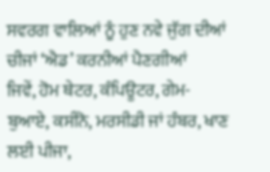ਸਵਰਗ ਵਾਲਿਆਂ ਨੂੰ ਹੁਣ ਨਵੇ ਜੁੱਗ ਦੀਆਂ ਚੀਜਾਂ ‘ਐਡ’ ਕਰਨੀਆਂ ਪੈਣਗੀਆਂ
ਜਿਵੇਂ, ਹੋਮ ਥੇਟਰ, ਕੰਪਿਊਟਰ, ਗੇਮ-ਬੁਆਏ, ਕਸੀਨੋ, ਮਰਸੀਡੀ ਜਾਂ ਹੰਬਰ, ਖਾਣ ਲਈ ਪੀਜਾ,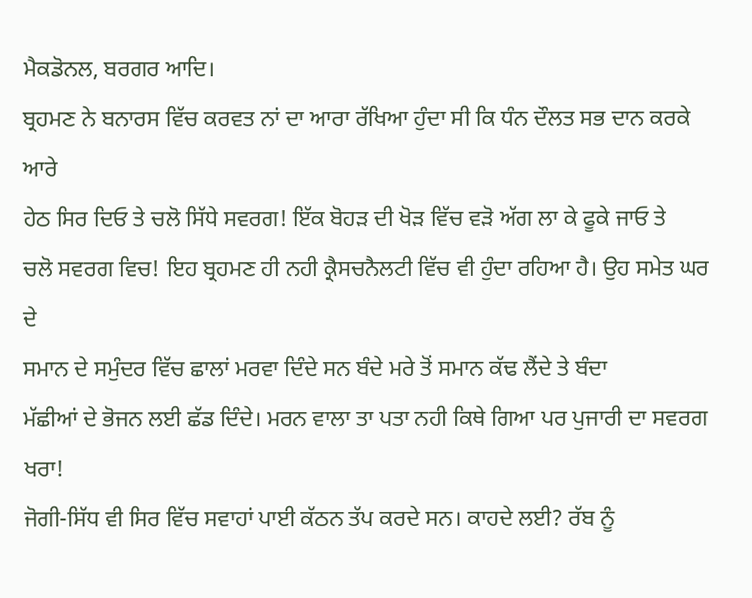ਮੈਕਡੋਨਲ, ਬਰਗਰ ਆਦਿ।
ਬ੍ਰਹਮਣ ਨੇ ਬਨਾਰਸ ਵਿੱਚ ਕਰਵਤ ਨਾਂ ਦਾ ਆਰਾ ਰੱਖਿਆ ਹੁੰਦਾ ਸੀ ਕਿ ਧੰਨ ਦੌਲਤ ਸਭ ਦਾਨ ਕਰਕੇ ਆਰੇ
ਹੇਠ ਸਿਰ ਦਿਓ ਤੇ ਚਲੋ ਸਿੱਧੇ ਸਵਰਗ! ਇੱਕ ਬੋਹੜ ਦੀ ਖੋੜ ਵਿੱਚ ਵੜੋ ਅੱਗ ਲਾ ਕੇ ਫੂਕੇ ਜਾਓ ਤੇ
ਚਲੋ ਸਵਰਗ ਵਿਚ! ਇਹ ਬ੍ਰਹਮਣ ਹੀ ਨਹੀ ਕ੍ਰੈਸਚਨੈਲਟੀ ਵਿੱਚ ਵੀ ਹੁੰਦਾ ਰਹਿਆ ਹੈ। ਉਹ ਸਮੇਤ ਘਰ ਦੇ
ਸਮਾਨ ਦੇ ਸਮੁੰਦਰ ਵਿੱਚ ਛਾਲਾਂ ਮਰਵਾ ਦਿੰਦੇ ਸਨ ਬੰਦੇ ਮਰੇ ਤੋਂ ਸਮਾਨ ਕੱਢ ਲੈਂਦੇ ਤੇ ਬੰਦਾ
ਮੱਛੀਆਂ ਦੇ ਭੋਜਨ ਲਈ ਛੱਡ ਦਿੰਦੇ। ਮਰਨ ਵਾਲਾ ਤਾ ਪਤਾ ਨਹੀ ਕਿਥੇ ਗਿਆ ਪਰ ਪੁਜਾਰੀ ਦਾ ਸਵਰਗ ਖਰਾ!
ਜੋਗੀ-ਸਿੱਧ ਵੀ ਸਿਰ ਵਿੱਚ ਸਵਾਹਾਂ ਪਾਈ ਕੱਠਨ ਤੱਪ ਕਰਦੇ ਸਨ। ਕਾਹਦੇ ਲਈ? ਰੱਬ ਨੂੰ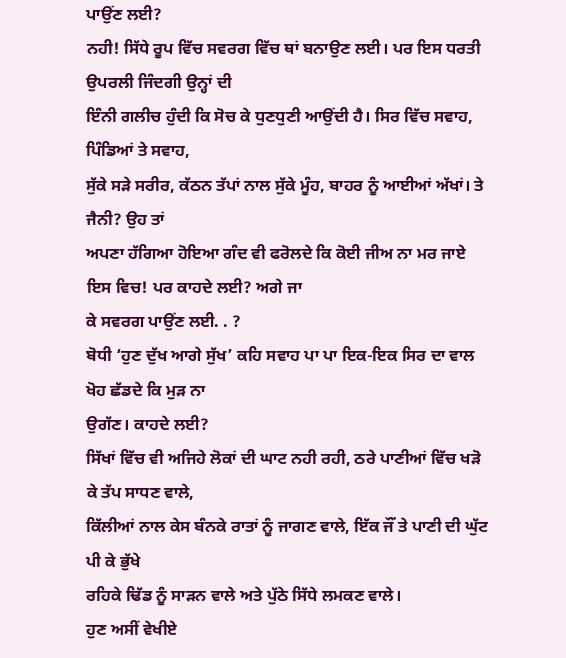ਪਾਉਂਣ ਲਈ?
ਨਹੀ! ਸਿੱਧੇ ਰੂਪ ਵਿੱਚ ਸਵਰਗ ਵਿੱਚ ਥਾਂ ਬਨਾਉਣ ਲਈ। ਪਰ ਇਸ ਧਰਤੀ ਉਪਰਲੀ ਜਿੰਦਗੀ ਉਨ੍ਹਾਂ ਦੀ
ਇੰਨੀ ਗਲੀਚ ਹੁੰਦੀ ਕਿ ਸੋਚ ਕੇ ਧੁਣਧੁਣੀ ਆਉਂਦੀ ਹੈ। ਸਿਰ ਵਿੱਚ ਸਵਾਹ, ਪਿੰਡਿਆਂ ਤੇ ਸਵਾਹ,
ਸੁੱਕੇ ਸੜੇ ਸਰੀਰ, ਕੱਠਨ ਤੱਪਾਂ ਨਾਲ ਸੁੱਕੇ ਮੂੰਹ, ਬਾਹਰ ਨੂੰ ਆਈਆਂ ਅੱਖਾਂ। ਤੇ ਜੈਨੀ? ਉਹ ਤਾਂ
ਅਪਣਾ ਹੱਗਿਆ ਹੋਇਆ ਗੰਦ ਵੀ ਫਰੋਲਦੇ ਕਿ ਕੋਈ ਜੀਅ ਨਾ ਮਰ ਜਾਏ ਇਸ ਵਿਚ! ਪਰ ਕਾਹਦੇ ਲਈ? ਅਗੇ ਜਾ
ਕੇ ਸਵਰਗ ਪਾਉਂਣ ਲਈ. . ?
ਬੋਧੀ ‘ਹੁਣ ਦੁੱਖ ਆਗੇ ਸੁੱਖ’ ਕਹਿ ਸਵਾਹ ਪਾ ਪਾ ਇਕ-ਇਕ ਸਿਰ ਦਾ ਵਾਲ ਖੋਹ ਛੱਡਦੇ ਕਿ ਮੁੜ ਨਾ
ਉਗੱਣ। ਕਾਹਦੇ ਲਈ?
ਸਿੱਖਾਂ ਵਿੱਚ ਵੀ ਅਜਿਹੇ ਲੋਕਾਂ ਦੀ ਘਾਟ ਨਹੀ ਰਹੀ, ਠਰੇ ਪਾਣੀਆਂ ਵਿੱਚ ਖੜੋ ਕੇ ਤੱਪ ਸਾਧਣ ਵਾਲੇ,
ਕਿੱਲੀਆਂ ਨਾਲ ਕੇਸ ਬੰਨਕੇ ਰਾਤਾਂ ਨੂੰ ਜਾਗਣ ਵਾਲੇ, ਇੱਕ ਜੌਂ ਤੇ ਪਾਣੀ ਦੀ ਘੁੱਟ ਪੀ ਕੇ ਭੁੱਖੇ
ਰਹਿਕੇ ਢਿੱਡ ਨੂੰ ਸਾੜਨ ਵਾਲੇ ਅਤੇ ਪੁੱਠੇ ਸਿੱਧੇ ਲਮਕਣ ਵਾਲੇ।
ਹੁਣ ਅਸੀਂ ਵੇਖੀਏ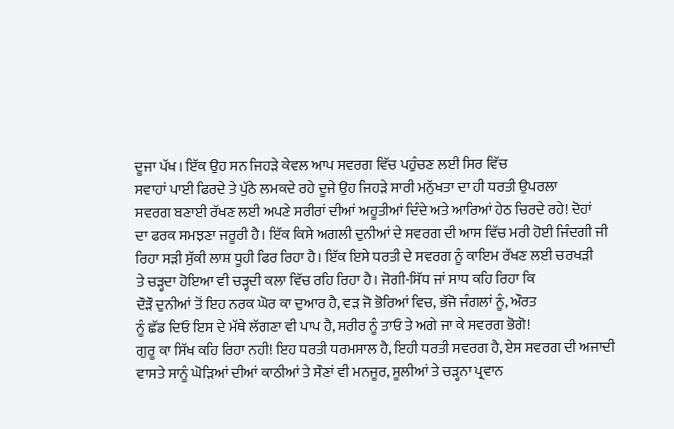ਦੂਜਾ ਪੱਖ। ਇੱਕ ਉਹ ਸਨ ਜਿਹੜੇ ਕੇਵਲ ਆਪ ਸਵਰਗ ਵਿੱਚ ਪਹੁੰਚਣ ਲਈ ਸਿਰ ਵਿੱਚ
ਸਵਾਹਾਂ ਪਾਈ ਫਿਰਦੇ ਤੇ ਪੁੱਠੇ ਲਮਕਦੇ ਰਹੇ ਦੂਜੇ ਉਹ ਜਿਹੜੇ ਸਾਰੀ ਮਨੁੱਖਤਾ ਦਾ ਹੀ ਧਰਤੀ ਉਪਰਲਾ
ਸਵਰਗ ਬਣਾਈ ਰੱਖਣ ਲਈ ਅਪਣੇ ਸਰੀਰਾਂ ਦੀਆਂ ਅਹੂਤੀਆਂ ਦਿੰਦੇ ਅਤੇ ਆਰਿਆਂ ਹੇਠ ਚਿਰਦੇ ਰਹੇ! ਦੋਹਾਂ
ਦਾ ਫਰਕ ਸਮਝਣਾ ਜਰੂਰੀ ਹੈ। ਇੱਕ ਕਿਸੇ ਅਗਲੀ ਦੁਨੀਆਂ ਦੇ ਸਵਰਗ ਦੀ ਆਸ ਵਿੱਚ ਮਰੀ ਹੋਈ ਜਿੰਦਗੀ ਜੀ
ਰਿਹਾ ਸੜੀ ਸੁੱਕੀ ਲਾਸ਼ ਧੂਹੀ ਫਿਰ ਰਿਹਾ ਹੈ। ਇੱਕ ਇਸੇ ਧਰਤੀ ਦੇ ਸਵਰਗ ਨੂੰ ਕਾਇਮ ਰੱਖਣ ਲਈ ਚਰਖੜੀ
ਤੇ ਚੜ੍ਹਦਾ ਹੋਇਆ ਵੀ ਚੜ੍ਹਦੀ ਕਲਾ ਵਿੱਚ ਰਹਿ ਰਿਹਾ ਹੈ। ਜੋਗੀ-ਸਿੱਧ ਜਾਂ ਸਾਧ ਕਹਿ ਰਿਹਾ ਕਿ
ਦੌੜੌ ਦੁਨੀਆਂ ਤੋਂ ਇਹ ਨਰਕ ਘੋਰ ਕਾ ਦੁਆਰ ਹੈ, ਵੜ ਜੋ ਭੋਰਿਆਂ ਵਿਚ, ਭੱਜੋ ਜੰਗਲਾਂ ਨੂੰ, ਔਰਤ
ਨੂੰ ਛੱਡ ਦਿਓ ਇਸ ਦੇ ਮੱਥੇ ਲੱਗਣਾ ਵੀ ਪਾਪ ਹੈ, ਸਰੀਰ ਨੂੰ ਤਾਓ ਤੇ ਅਗੇ ਜਾ ਕੇ ਸਵਰਗ ਭੋਗੋ!
ਗੁਰੂ ਕਾ ਸਿੱਖ ਕਹਿ ਰਿਹਾ ਨਹੀ! ਇਹ ਧਰਤੀ ਧਰਮਸਾਲ ਹੈ, ਇਹੀ ਧਰਤੀ ਸਵਰਗ ਹੈ, ਏਸ ਸਵਰਗ ਦੀ ਅਜਾਦੀ
ਵਾਸਤੇ ਸਾਨੂੰ ਘੋੜਿਆਂ ਦੀਆਂ ਕਾਠੀਆਂ ਤੇ ਸੌਣਾਂ ਵੀ ਮਨਜੂਰ, ਸੂਲੀਆਂ ਤੇ ਚੜ੍ਹਨਾ ਪ੍ਰਵਾਨ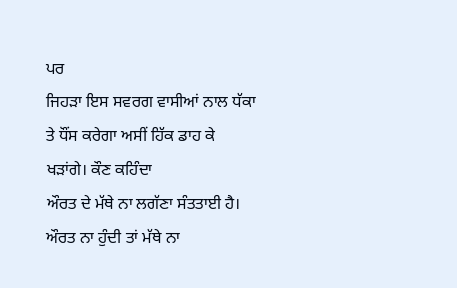ਪਰ
ਜਿਹੜਾ ਇਸ ਸਵਰਗ ਵਾਸੀਆਂ ਨਾਲ ਧੱਕਾ ਤੇ ਧੌਂਸ ਕਰੇਗਾ ਅਸੀਂ ਹਿੱਕ ਡਾਹ ਕੇ ਖੜਾਂਗੇ। ਕੌਣ ਕਹਿੰਦਾ
ਔਰਤ ਦੇ ਮੱਥੇ ਨਾ ਲਗੱਣਾ ਸੰਤਤਾਈ ਹੈ। ਔਰਤ ਨਾ ਹੁੰਦੀ ਤਾਂ ਮੱਥੇ ਨਾ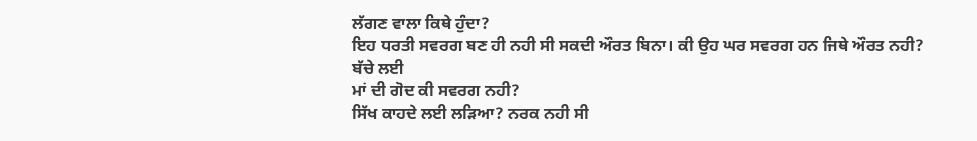ਲੱਗਣ ਵਾਲਾ ਕਿਥੇ ਹੁੰਦਾ?
ਇਹ ਧਰਤੀ ਸਵਰਗ ਬਣ ਹੀ ਨਹੀ ਸੀ ਸਕਦੀ ਔਰਤ ਬਿਨਾ। ਕੀ ਉਹ ਘਰ ਸਵਰਗ ਹਨ ਜਿਥੇ ਔਰਤ ਨਹੀ? ਬੱਚੇ ਲਈ
ਮਾਂ ਦੀ ਗੋਦ ਕੀ ਸਵਰਗ ਨਹੀ?
ਸਿੱਖ ਕਾਹਦੇ ਲਈ ਲੜਿਆ? ਨਰਕ ਨਹੀ ਸੀ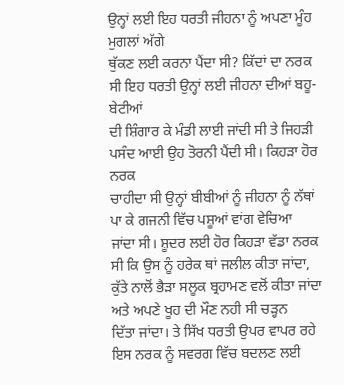ਉਨ੍ਹਾਂ ਲਈ ਇਹ ਧਰਤੀ ਜੀਹਨਾ ਨੂੰ ਅਪਣਾ ਮੂੰਹ ਮੁਗਲਾਂ ਅੱਗੇ
ਥੁੱਕਣ ਲਈ ਕਰਨਾ ਪੈਂਦਾ ਸੀ? ਕਿੱਦਾਂ ਦਾ ਨਰਕ ਸੀ ਇਹ ਧਰਤੀ ਉਨ੍ਹਾਂ ਲਈ ਜੀਹਨਾ ਦੀਆਂ ਬਹੂ-ਬੇਟੀਆਂ
ਦੀ ਸ਼ਿੰਗਾਰ ਕੇ ਮੰਡੀ ਲਾਈ ਜਾਂਦੀ ਸੀ ਤੇ ਜਿਹੜੀ ਪਸੰਦ ਆਈ ਉਹ ਤੋਰਨੀ ਪੈਂਦੀ ਸੀ। ਕਿਹੜਾ ਹੋਰ ਨਰਕ
ਚਾਹੀਦਾ ਸੀ ਉਨ੍ਹਾਂ ਬੀਬੀਆਂ ਨੂੰ ਜੀਹਨਾ ਨੂੰ ਨੱਥਾਂ ਪਾ ਕੇ ਗਜਨੀ ਵਿੱਚ ਪਸ਼ੂਆਂ ਵਾਂਗ ਵੇਚਿਆ
ਜਾਂਦਾ ਸੀ। ਸ਼ੂਦਰ ਲਈ ਹੋਰ ਕਿਹੜਾ ਵੱਡਾ ਨਰਕ ਸੀ ਕਿ ਉਸ ਨੂੰ ਹਰੇਕ ਥਾਂ ਜਲੀਲ ਕੀਤਾ ਜਾਂਦਾ,
ਕੁੱਤੇ ਨਾਲੋਂ ਭੈੜਾ ਸਲੂਕ ਬ੍ਰਹਾਮਣ ਵਲੋਂ ਕੀਤਾ ਜਾਂਦਾ ਅਤੇ ਅਪਣੇ ਖੂਹ ਦੀ ਮੌਣ ਨਹੀ ਸੀ ਚੜ੍ਹਨ
ਦਿੱਤਾ ਜਾਂਦਾ। ਤੇ ਸਿੱਖ ਧਰਤੀ ਉਪਰ ਵਾਪਰ ਰਹੇ ਇਸ ਨਰਕ ਨੂੰ ਸਵਰਗ ਵਿੱਚ ਬਦਲਣ ਲਈ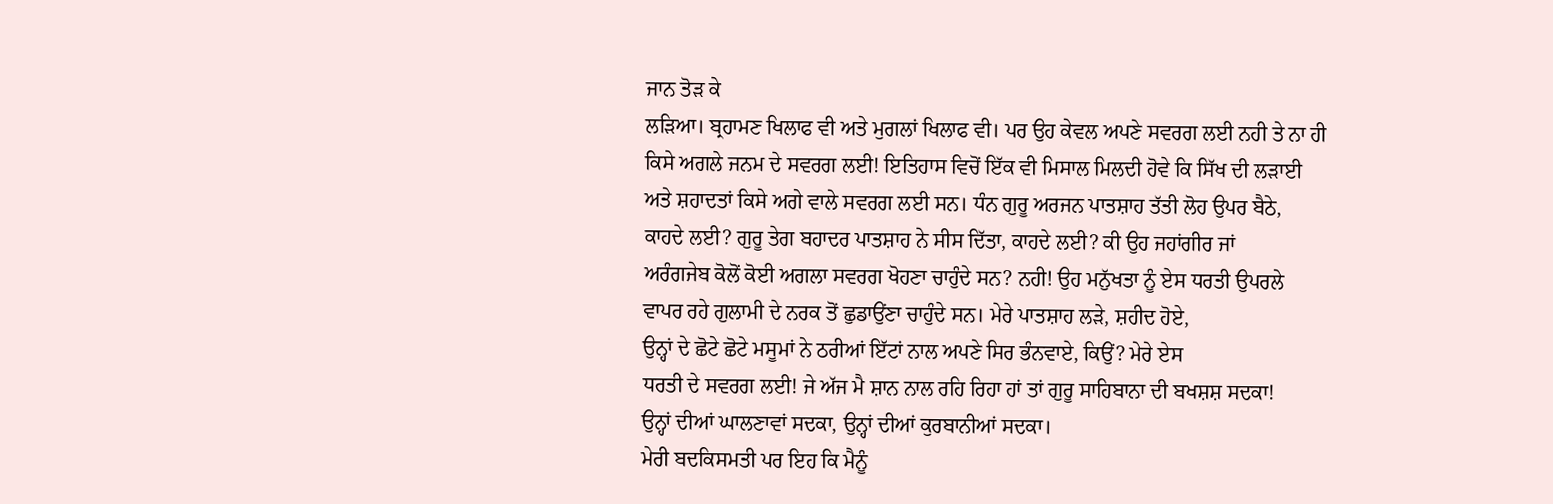ਜਾਨ ਤੋੜ ਕੇ
ਲੜਿਆ। ਬ੍ਰਹਾਮਣ ਖਿਲਾਫ ਵੀ ਅਤੇ ਮੁਗਲਾਂ ਖਿਲਾਫ ਵੀ। ਪਰ ਉਹ ਕੇਵਲ ਅਪਣੇ ਸਵਰਗ ਲਈ ਨਹੀ ਤੇ ਨਾ ਹੀ
ਕਿਸੇ ਅਗਲੇ ਜਨਮ ਦੇ ਸਵਰਗ ਲਈ! ਇਤਿਹਾਸ ਵਿਚੋਂ ਇੱਕ ਵੀ ਮਿਸਾਲ ਮਿਲਦੀ ਹੋਵੇ ਕਿ ਸਿੱਖ ਦੀ ਲੜਾਈ
ਅਤੇ ਸ਼ਹਾਦਤਾਂ ਕਿਸੇ ਅਗੇ ਵਾਲੇ ਸਵਰਗ ਲਈ ਸਨ। ਧੰਨ ਗੁਰੂ ਅਰਜਨ ਪਾਤਸ਼ਾਹ ਤੱਤੀ ਲੋਹ ਉਪਰ ਬੈਠੇ,
ਕਾਹਦੇ ਲਈ? ਗੁਰੂ ਤੇਗ ਬਹਾਦਰ ਪਾਤਸ਼ਾਹ ਨੇ ਸੀਸ ਦਿੱਤਾ, ਕਾਹਦੇ ਲਈ? ਕੀ ਉਹ ਜਹਾਂਗੀਰ ਜਾਂ
ਅਰੰਗਜੇਬ ਕੋਲੋਂ ਕੋਈ ਅਗਲਾ ਸਵਰਗ ਖੋਹਣਾ ਚਾਹੁੰਦੇ ਸਨ? ਨਹੀ! ਉਹ ਮਨੁੱਖਤਾ ਨੂੰ ਏਸ ਧਰਤੀ ਉਪਰਲੇ
ਵਾਪਰ ਰਹੇ ਗੁਲਾਮੀ ਦੇ ਨਰਕ ਤੋਂ ਛੁਡਾਉਂਣਾ ਚਾਹੁੰਦੇ ਸਨ। ਮੇਰੇ ਪਾਤਸ਼ਾਹ ਲੜੇ, ਸ਼ਹੀਦ ਹੋਏ,
ਉਨ੍ਹਾਂ ਦੇ ਛੋਟੇ ਛੋਟੇ ਮਸੂਮਾਂ ਨੇ ਠਰੀਆਂ ਇੱਟਾਂ ਨਾਲ ਅਪਣੇ ਸਿਰ ਭੰਨਵਾਏ, ਕਿਉਂ? ਮੇਰੇ ਏਸ
ਧਰਤੀ ਦੇ ਸਵਰਗ ਲਈ! ਜੇ ਅੱਜ ਮੈ ਸ਼ਾਨ ਨਾਲ ਰਹਿ ਰਿਹਾ ਹਾਂ ਤਾਂ ਗੁਰੂ ਸਾਹਿਬਾਨਾ ਦੀ ਬਖਸ਼ਸ਼ ਸਦਕਾ!
ਉਨ੍ਹਾਂ ਦੀਆਂ ਘਾਲਣਾਵਾਂ ਸਦਕਾ, ਉਨ੍ਹਾਂ ਦੀਆਂ ਕੁਰਬਾਨੀਆਂ ਸਦਕਾ।
ਮੇਰੀ ਬਦਕਿਸਮਤੀ ਪਰ ਇਹ ਕਿ ਮੈਨੂੰ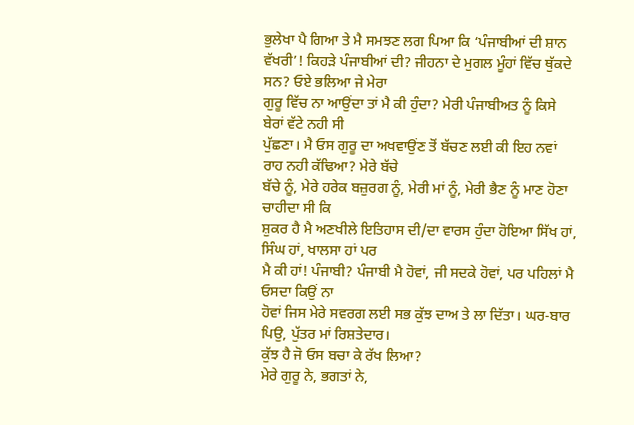ਭੁਲੇਖਾ ਪੈ ਗਿਆ ਤੇ ਮੈ ਸਮਝਣ ਲਗ ਪਿਆ ਕਿ ‘ਪੰਜਾਬੀਆਂ ਦੀ ਸ਼ਾਨ
ਵੱਖਰੀ’! ਕਿਹੜੇ ਪੰਜਾਬੀਆਂ ਦੀ? ਜੀਹਨਾ ਦੇ ਮੁਗਲ ਮੂੰਹਾਂ ਵਿੱਚ ਥੁੱਕਦੇ ਸਨ? ਓਏ ਭਲਿਆ ਜੇ ਮੇਰਾ
ਗੁਰੂ ਵਿੱਚ ਨਾ ਆਉਂਦਾ ਤਾਂ ਮੈ ਕੀ ਹੁੰਦਾ? ਮੇਰੀ ਪੰਜਾਬੀਅਤ ਨੂੰ ਕਿਸੇ ਬੇਰਾਂ ਵੱਟੇ ਨਹੀ ਸੀ
ਪੁੱਛਣਾ। ਮੈ ਓਸ ਗੁਰੂ ਦਾ ਅਖਵਾਉਂਣ ਤੋਂ ਬੱਚਣ ਲਈ ਕੀ ਇਹ ਨਵਾਂ ਰਾਹ ਨਹੀ ਕੱਢਿਆ? ਮੇਰੇ ਬੱਚੇ
ਬੱਚੇ ਨੂੰ, ਮੇਰੇ ਹਰੇਕ ਬਜ਼ੁਰਗ ਨੂੰ, ਮੇਰੀ ਮਾਂ ਨੂੰ, ਮੇਰੀ ਭੈਣ ਨੂੰ ਮਾਣ ਹੋਣਾ ਚਾਹੀਦਾ ਸੀ ਕਿ
ਸ਼ੁਕਰ ਹੈ ਮੈ ਅਣਖੀਲੇ ਇਤਿਹਾਸ ਦੀ/ਦਾ ਵਾਰਸ ਹੁੰਦਾ ਹੋਇਆ ਸਿੱਖ ਹਾਂ, ਸਿੰਘ ਹਾਂ, ਖਾਲਸਾ ਹਾਂ ਪਰ
ਮੈ ਕੀ ਹਾਂ! ਪੰਜਾਬੀ? ਪੰਜਾਬੀ ਮੈ ਹੋਵਾਂ, ਜੀ ਸਦਕੇ ਹੋਵਾਂ, ਪਰ ਪਹਿਲਾਂ ਮੈ ਓਸਦਾ ਕਿਉਂ ਨਾ
ਹੋਵਾਂ ਜਿਸ ਮੇਰੇ ਸਵਰਗ ਲਈ ਸਭ ਕੁੱਝ ਦਾਅ ਤੇ ਲਾ ਦਿੱਤਾ। ਘਰ-ਬਾਰ ਪਿਉ, ਪੁੱਤਰ ਮਾਂ ਰਿਸ਼ਤੇਦਾਰ।
ਕੁੱਝ ਹੈ ਜੋ ਓਸ ਬਚਾ ਕੇ ਰੱਖ ਲਿਆ?
ਮੇਰੇ ਗੁਰੂ ਨੇ, ਭਗਤਾਂ ਨੇ,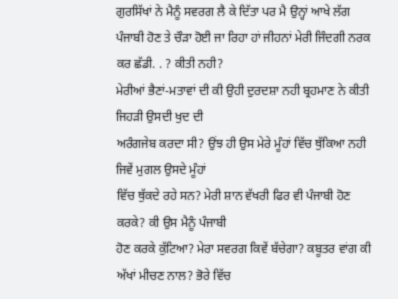ਗੁਰਸਿੱਖਾਂ ਨੇ ਮੈਨੂੰ ਸਵਰਗ ਲੈ ਕੇ ਦਿੱਤਾ ਪਰ ਮੈ ਉਨ੍ਹਾਂ ਆਖੇ ਲੱਗ
ਪੰਜਾਬੀ ਹੋਣ ਤੇ ਚੌੜਾ ਹੋਈ ਜਾ ਰਿਹਾ ਹਾਂ ਜੀਹਨਾਂ ਮੇਰੀ ਜਿੰਦਗੀ ਨਰਕ ਕਰ ਛੱਡੀ. . ? ਕੀਤੀ ਨਹੀ?
ਮੇਰੀਆਂ ਭੈਣਾਂ-ਮਤਾਵਾਂ ਦੀ ਕੀ ਉਹੀ ਦੁਰਦਸ਼ਾ ਨਹੀ ਬ੍ਰਹਮਾਣ ਨੇ ਕੀਤੀ ਜਿਹੜੀ ਉਸਦੀ ਖੁਦ ਦੀ
ਅਰੰਗਜੇਬ ਕਰਦਾ ਸੀ? ਉਂਝ ਹੀ ਉਸ ਮੇਰੇ ਮੂੰਹਾਂ ਵਿੱਚ ਥੁੱਕਿਆ ਨਹੀ ਜਿਵੇਂ ਮੁਗਲ ਉਸਦੇ ਮੂੰਹਾਂ
ਵਿੱਚ ਥੁੱਕਦੇ ਰਹੇ ਸਨ? ਮੇਰੀ ਸ਼ਾਨ ਵੱਖਰੀ ਫਿਰ ਵੀ ਪੰਜਾਬੀ ਹੋਣ ਕਰਕੇ? ਕੀ ਉਸ ਮੈਨੂੰ ਪੰਜਾਬੀ
ਹੋਣ ਕਰਕੇ ਕੁੱਟਿਆ? ਮੇਰਾ ਸਵਰਗ ਕਿਵੇਂ ਬੱਚੇਗਾ? ਕਬੂਤਰ ਵਾਂਗ ਕੀ ਅੱਖਾਂ ਮੀਚਣ ਨਾਲ? ਭੋਰੇ ਵਿੱਚ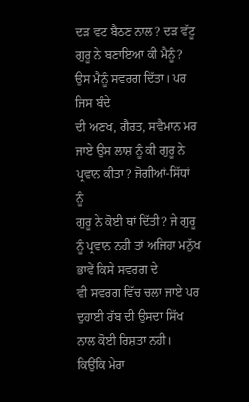ਦੜ ਵਟ ਬੈਠਣ ਨਾਲ? ਦੜ ਵੱਟੂ ਗੁਰੂ ਨੇ ਬਣਾਇਆ ਕੀ ਮੈਨੂੰ? ਉਸ ਮੈਨੂੰ ਸਵਰਗ ਦਿੱਤਾ। ਪਰ ਜਿਸ ਬੰਦੇ
ਦੀ ਅਣਖ, ਗੈਰਤ, ਸਵੈਮਾਨ ਮਰ ਜਾਏ ਉਸ ਲਾਸ਼ ਨੂੰ ਕੀ ਗੁਰੂ ਨੇ ਪ੍ਰਵਾਨ ਕੀਤਾ? ਜੋਗੀਆਂ-ਸਿੱਧਾਂ ਨੂੰ
ਗੁਰੂ ਨੇ ਕੋਈ ਥਾਂ ਦਿੱਤੀ? ਜੇ ਗੁਰੂ ਨੂੰ ਪ੍ਰਵਾਨ ਨਹੀ ਤਾਂ ਅਜਿਹਾ ਮਨੁੱਖ ਭਾਵੇਂ ਕਿਸੇ ਸਵਰਗ ਦੇ
ਵੀ ਸਵਰਗ ਵਿੱਚ ਚਲਾ ਜਾਏ ਪਰ ਦੁਹਾਈ ਰੱਬ ਦੀ ਉਸਦਾ ਸਿੱਖ ਨਾਲ ਕੋਈ ਰਿਸ਼ਤਾ ਨਹੀ। ਕਿਉਂਕਿ ਮੇਰਾ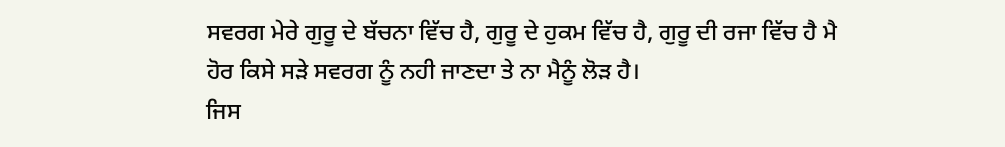ਸਵਰਗ ਮੇਰੇ ਗੁਰੂ ਦੇ ਬੱਚਨਾ ਵਿੱਚ ਹੈ, ਗੁਰੂ ਦੇ ਹੁਕਮ ਵਿੱਚ ਹੈ, ਗੁਰੂ ਦੀ ਰਜਾ ਵਿੱਚ ਹੈ ਮੈ
ਹੋਰ ਕਿਸੇ ਸੜੇ ਸਵਰਗ ਨੂੰ ਨਹੀ ਜਾਣਦਾ ਤੇ ਨਾ ਮੈਨੂੰ ਲੋੜ ਹੈ।
ਜਿਸ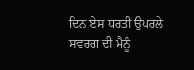ਦਿਨ ਏਸ ਧਰਤੀ ਉਪਰਲੇ ਸਵਰਗ ਦੀ ਮੈਨੂੰ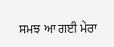ਸਮਝ ਆ ਗਈ ਮੇਰਾ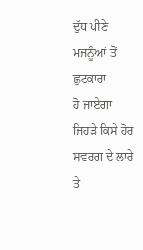ਦੁੱਧ ਪੀਣੇ ਮਜਨੂੰਆਂ ਤੋਂ ਛੁਟਕਾਰਾ
ਹੋ ਜਾਏਗਾ ਜਿਹੜੇ ਕਿਸੇ ਹੋਰ ਸਵਰਗ ਦੇ ਲਾਰੇ ਤੇ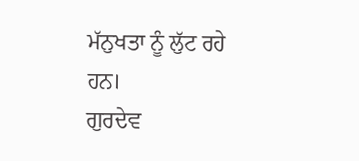ਮੱਨੁਖਤਾ ਨੂੰ ਲੁੱਟ ਰਹੇ ਹਨ।
ਗੁਰਦੇਵ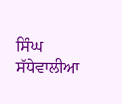ਸਿੰਘ ਸੱਧੇਵਾਲੀਆ